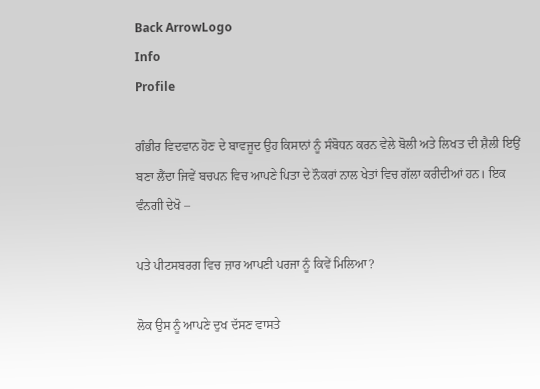Back ArrowLogo
Info
Profile

ਗੰਭੀਰ ਵਿਦਵਾਨ ਹੋਣ ਦੇ ਬਾਵਜੂਦ ਉਹ ਕਿਸਾਨਾਂ ਨੂੰ ਸੰਬੋਧਨ ਕਰਨ ਵੇਲੇ ਬੋਲੀ ਅਤੇ ਲਿਖਤ ਦੀ ਸ਼ੈਲੀ ਇਉਂ ਬਣਾ ਲੈਂਦਾ ਜਿਵੇਂ ਬਚਪਨ ਵਿਚ ਆਪਣੇ ਪਿਤਾ ਦੇ ਨੌਕਰਾਂ ਨਾਲ ਖੇਤਾਂ ਵਿਚ ਗੱਲਾ ਕਰੀਦੀਆਂ ਹਨ। ਇਕ ਵੰਨਗੀ ਦੇਖੋ –

ਪਤੇ ਪੀਟਸਬਰਗ ਵਿਚ ਜ਼ਾਰ ਆਪਣੀ ਪਰਜਾ ਨੂੰ ਕਿਵੇਂ ਮਿਲਿਆ?

ਲੋਕ ਉਸ ਨੂੰ ਆਪਣੇ ਦੁਖ ਦੱਸਣ ਵਾਸਤੇ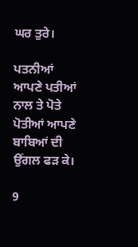ਘਰ ਤੁਰੇ।

ਪਤਨੀਆਂ ਆਪਣੇ ਪਤੀਆਂ ਨਾਲ ਤੇ ਪੋਤੇ ਪੋਤੀਆਂ ਆਪਣੇ ਬਾਬਿਆਂ ਦੀ ਉਂਗਲ ਫੜ ਕੇ।

9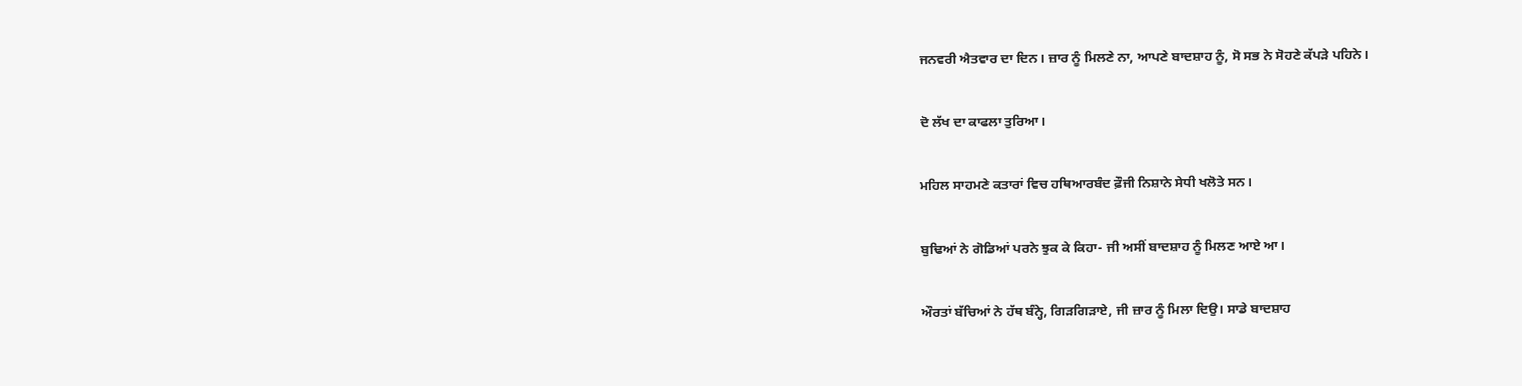ਜਨਵਰੀ ਐਤਵਾਰ ਦਾ ਦਿਨ। ਜ਼ਾਰ ਨੂੰ ਮਿਲਣੇ ਨਾ, ਆਪਣੇ ਬਾਦਸ਼ਾਹ ਨੂੰ, ਸੋ ਸਭ ਨੇ ਸੋਹਣੇ ਕੱਪੜੇ ਪਹਿਨੇ।

ਦੋ ਲੱਖ ਦਾ ਕਾਫਲਾ ਤੁਰਿਆ।

ਮਹਿਲ ਸਾਹਮਣੇ ਕਤਾਰਾਂ ਵਿਚ ਹਥਿਆਰਬੰਦ ਫ਼ੌਜੀ ਨਿਸ਼ਾਨੇ ਸੇਧੀ ਖਲੋਤੇ ਸਨ।

ਬੁਢਿਆਂ ਨੇ ਗੋਡਿਆਂ ਪਰਨੇ ਝੁਕ ਕੇ ਕਿਹਾ- ਜੀ ਅਸੀਂ ਬਾਦਸ਼ਾਹ ਨੂੰ ਮਿਲਣ ਆਏ ਆ।

ਔਰਤਾਂ ਬੱਚਿਆਂ ਨੇ ਹੱਥ ਬੰਨ੍ਹੇ, ਗਿੜਗਿੜਾਏ, ਜੀ ਜ਼ਾਰ ਨੂੰ ਮਿਲਾ ਦਿਉ। ਸਾਡੇ ਬਾਦਸ਼ਾਹ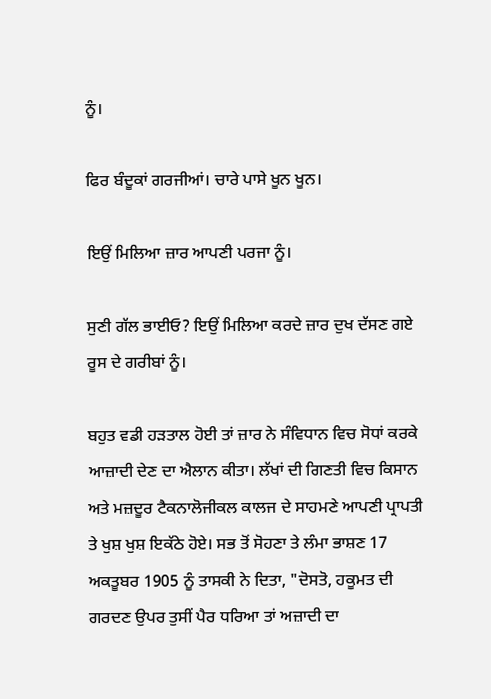ਨੂੰ।

ਫਿਰ ਬੰਦੂਕਾਂ ਗਰਜੀਆਂ। ਚਾਰੇ ਪਾਸੇ ਖੂਨ ਖੂਨ।

ਇਉਂ ਮਿਲਿਆ ਜ਼ਾਰ ਆਪਣੀ ਪਰਜਾ ਨੂੰ।

ਸੁਣੀ ਗੱਲ ਭਾਈਓ? ਇਉਂ ਮਿਲਿਆ ਕਰਦੇ ਜ਼ਾਰ ਦੁਖ ਦੱਸਣ ਗਏ ਰੂਸ ਦੇ ਗਰੀਬਾਂ ਨੂੰ।

ਬਹੁਤ ਵਡੀ ਹੜਤਾਲ ਹੋਈ ਤਾਂ ਜ਼ਾਰ ਨੇ ਸੰਵਿਧਾਨ ਵਿਚ ਸੋਧਾਂ ਕਰਕੇ ਆਜ਼ਾਦੀ ਦੇਣ ਦਾ ਐਲਾਨ ਕੀਤਾ। ਲੱਖਾਂ ਦੀ ਗਿਣਤੀ ਵਿਚ ਕਿਸਾਨ ਅਤੇ ਮਜ਼ਦੂਰ ਟੈਕਨਾਲੋਜੀਕਲ ਕਾਲਜ ਦੇ ਸਾਹਮਣੇ ਆਪਣੀ ਪ੍ਰਾਪਤੀ ਤੇ ਖੁਸ਼ ਖੁਸ਼ ਇਕੱਠੇ ਹੋਏ। ਸਭ ਤੋਂ ਸੋਹਣਾ ਤੇ ਲੰਮਾ ਭਾਸ਼ਣ 17 ਅਕਤੂਬਰ 1905 ਨੂੰ ਤਾਸਕੀ ਨੇ ਦਿਤਾ, "ਦੋਸਤੋ, ਹਕੂਮਤ ਦੀ ਗਰਦਣ ਉਪਰ ਤੁਸੀਂ ਪੈਰ ਧਰਿਆ ਤਾਂ ਅਜ਼ਾਦੀ ਦਾ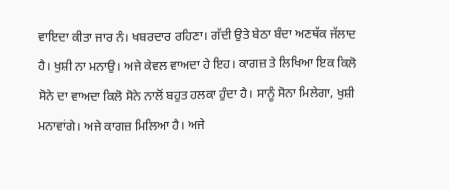ਵਾਇਦਾ ਕੀਤਾ ਜਾਰ ਨੰ। ਖਬਰਦਾਰ ਰਹਿਣਾ। ਗੱਦੀ ਉਤੇ ਬੇਠਾ ਬੰਦਾ ਅਣਥੱਕ ਜੱਲਾਦ ਹੈ। ਖੁਸ਼ੀ ਨਾ ਮਨਾਉ। ਅਜੇ ਕੇਵਲ ਵਾਅਦਾ ਹੇ ਇਹ। ਕਾਗਜ਼ ਤੇ ਲਿਖਿਆ ਇਕ ਕਿਲੋ ਸੋਨੇ ਦਾ ਵਾਅਦਾ ਕਿਲੋ ਸੋਨੇ ਨਾਲੋਂ ਬਹੁਤ ਹਲਕਾ ਹੁੰਦਾ ਹੈ। ਸਾਨੂੰ ਸੋਨਾ ਮਿਲੇਗਾ, ਖੁਸ਼ੀ ਮਨਾਵਾਂਗੇ। ਅਜੇ ਕਾਗਜ਼ ਮਿਲਿਆ ਹੈ। ਅਜੇ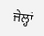ਜੇਲ੍ਹਾਂ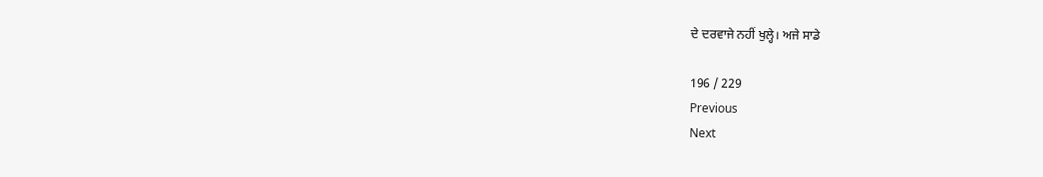ਦੇ ਦਰਵਾਜੇ ਨਹੀਂ ਖੁਲ੍ਹੇ। ਅਜੇ ਸਾਡੇ

196 / 229
Previous
Next